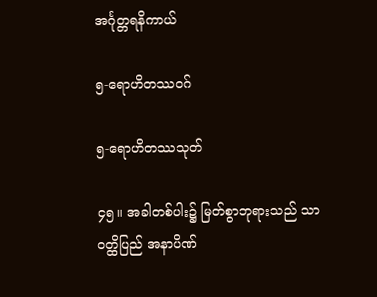အင်္ဂုတ္တရနိကာယ်

၅-ရောဟိတဿဝဂ်

၅-ရောဟိတဿသုတ်

၄၅။ အခါတစ်ပါး၌ မြတ်စွာဘုရားသည် သာဝတ္ထိပြည် အနာပိဏ်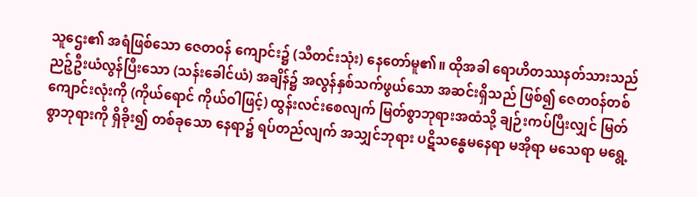သူဌေး၏ အရံဖြစ်သော ဇေတဝန် ကျောင်း၌ (သီတင်းသုံး) နေတော်မူ၏။ ထိုအခါ ရောဟိတဿနတ်သားသည် ညဉ့်ဦးယံလွန်ပြီးသော (သန်းခေါင်ယံ) အချိန်၌ အလွန်နှစ်သက်ဖွယ်သော အဆင်းရှိသည် ဖြစ်၍ ဇေတဝန်တစ်ကျောင်းလုံးကို (ကိုယ်ရောင် ကိုယ်ဝါဖြင့်) ထွန်းလင်းစေလျက် မြတ်စွာဘုရားအထံသို့ ချဉ်းကပ်ပြီးလျှင် မြတ်စွာဘုရားကို ရှိခိုး၍ တစ်ခုသော နေရာ၌ ရပ်တည်လျက် အသျှင်ဘုရား ပဋိသန္ဓေမနေရာ မအိုရာ မသေရာ မရွေ့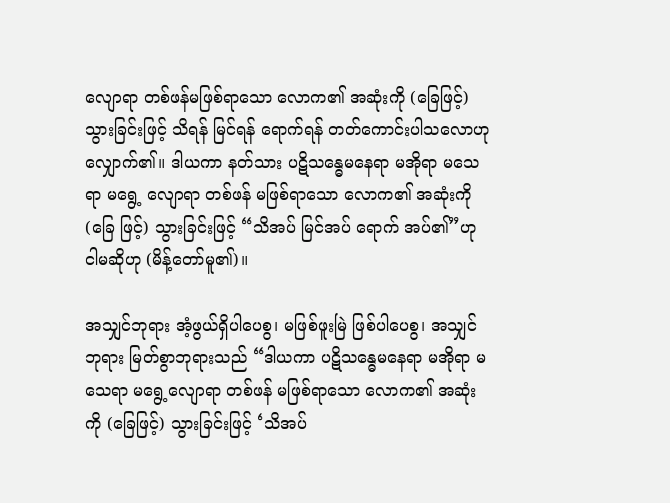လျောရာ တစ်ဖန်မဖြစ်ရာသော လောက၏ အဆုံးကို (ခြေဖြင့်) သွားခြင်းဖြင့် သိရန် မြင်ရန် ရောက်ရန် တတ်ကောင်းပါသလောဟု လျှောက်၏။ ဒါယကာ နတ်သား ပဋိသန္ဓေမနေရာ မအိုရာ မသေရာ မရွေ့ လျောရာ တစ်ဖန် မဖြစ်ရာသော လောက၏ အဆုံးကို (ခြေ ဖြင့်) သွားခြင်းဖြင့် “သိအပ် မြင်အပ် ရောက် အပ်၏”ဟု ငါမဆိုဟု (မိန့်တော်မူ၏)။

အသျှင်ဘုရား အံ့ဖွယ်ရှိပါပေစွ၊ မဖြစ်ဖူးမြဲ ဖြစ်ပါပေစွ၊ အသျှင်ဘုရား မြတ်စွာဘုရားသည် “ဒါယကာ ပဋိသန္ဓေမနေရာ မအိုရာ မသေရာ မရွေ့လျောရာ တစ်ဖန် မဖြစ်ရာသော လောက၏ အဆုံးကို (ခြေဖြင့်) သွားခြင်းဖြင့် ‘သိအပ်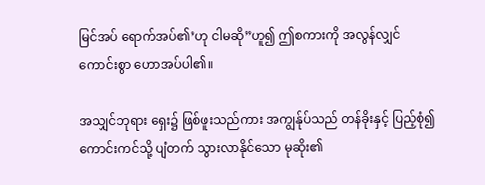မြင်အပ် ရောက်အပ်၏’ဟု ငါမဆို”ဟူ၍ ဤစကားကို အလွန်လျှင် ကောင်းစွာ ဟောအပ်ပါ၏။

အသျှင်ဘုရား ရှေး၌ ဖြစ်ဖူးသည်ကား အကျွန်ုပ်သည် တန်ခိုးနှင့် ပြည့်စုံ၍ ကောင်းကင်သို့ ပျံတက် သွားလာနိုင်သော မုဆိုး၏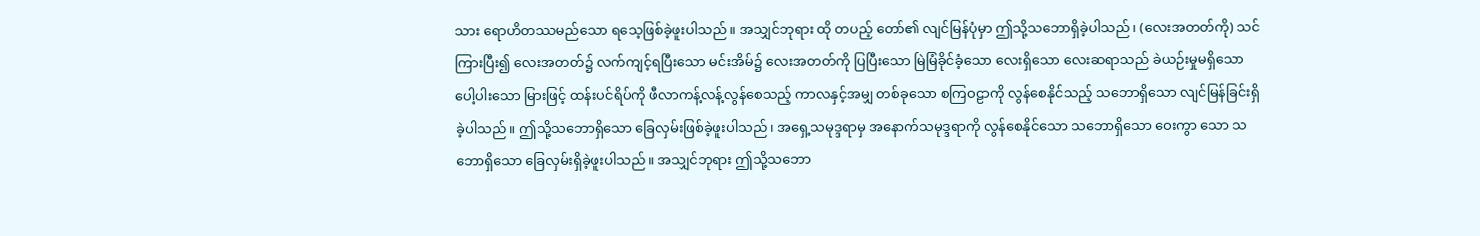သား ရောဟိတဿမည်သော ရသေ့ဖြစ်ခဲ့ဖူးပါသည်။ အသျှင်ဘုရား ထို တပည့် တော်၏ လျင်မြန်ပုံမှာ ဤသို့သဘောရှိခဲ့ပါသည်၊ (လေးအတတ်ကို) သင်ကြားပြီး၍ လေးအတတ်၌ လက်ကျင့်ရပြီးသော မင်းအိမ်၌ လေးအတတ်ကို ပြပြီးသော မြဲမြံခိုင်ခံ့သော လေးရှိသော လေးဆရာသည် ခဲယဉ်းမှုမရှိသော ပေါ့ပါးသော မြားဖြင့် ထန်းပင်ရိပ်ကို ဖီလာကန့်လန့်လွန်စေသည့် ကာလနှင့်အမျှ တစ်ခုသော စကြဝဠာကို လွန်စေနိုင်သည့် သဘောရှိသော လျင်မြန်ခြင်းရှိခဲ့ပါသည်။ ဤသို့သဘောရှိသော ခြေလှမ်းဖြစ်ခဲ့ဖူးပါသည်၊ အရှေ့သမုဒ္ဒရာမှ အနောက်သမုဒ္ဒရာကို လွန်စေနိုင်သော သဘောရှိသော ဝေးကွာ သော သဘောရှိသော ခြေလှမ်းရှိခဲ့ဖူးပါသည်။ အသျှင်ဘုရား ဤသို့သဘော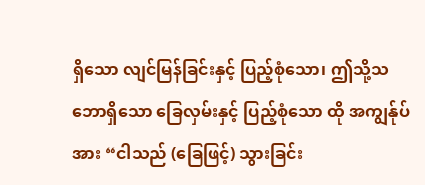ရှိသော လျင်မြန်ခြင်းနှင့် ပြည့်စုံသော၊ ဤသို့သဘောရှိသော ခြေလှမ်းနှင့် ပြည့်စုံသော ထို အကျွန်ုပ်အား “ငါသည် (ခြေဖြင့်) သွားခြင်း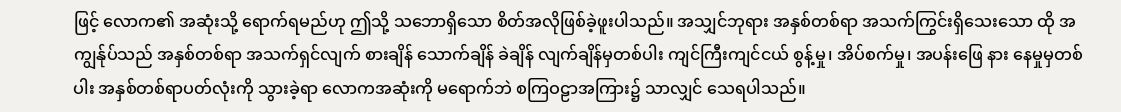ဖြင့် လောက၏ အဆုံးသို့ ရောက်ရမည်ဟု ဤသို့ သဘောရှိသော စိတ်အလိုဖြစ်ခဲ့ဖူးပါသည်။ အသျှင်ဘုရား အနှစ်တစ်ရာ အသက်ကြွင်းရှိသေးသော ထို အကျွန်ုပ်သည် အနှစ်တစ်ရာ အသက်ရှင်လျက် စားချိန် သောက်ချိန် ခဲချိန် လျက်ချိန်မှတစ်ပါး ကျင်ကြီးကျင်ငယ် စွန့်မှု၊ အိပ်စက်မှု၊ အပန်းဖြေ နား နေမှုမှတစ်ပါး အနှစ်တစ်ရာပတ်လုံးကို သွားခဲ့ရာ လောကအဆုံးကို မရောက်ဘဲ စကြဝဠာအကြား၌ သာလျှင် သေရပါသည်။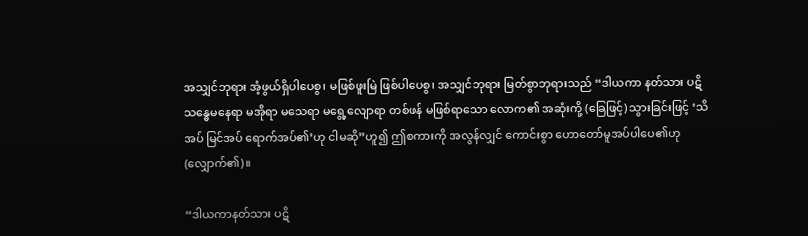အသျှင်ဘုရား အံ့ဖွယ်ရှိပါပေစွ၊ မဖြစ်ဖူးမြဲ ဖြစ်ပါပေစွ၊ အသျှင်ဘုရား မြတ်စွာဘုရားသည် “ဒါယကာ နတ်သား ပဋိသန္ဓေမနေရာ မအိုရာ မသေရာ မရွေ့လျောရာ တစ်ဖန် မဖြစ်ရာသော လောက၏ အဆုံးကို့ (ခြေဖြင့်) သွားခြင်းဖြင့် ‘သိအပ် မြင်အပ် ရောက်အပ်၏’ဟု ငါမဆို”ဟူ၍ ဤစကားကို အလွန်လျှင် ကောင်းစွာ ဟောတော်မူအပ်ပါပေ၏ဟု (လျှောက်၏)။

“ဒါယကာနတ်သား ပဋိ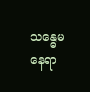သန္ဓေမနေရာ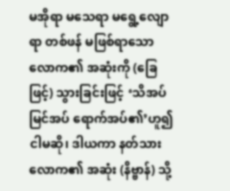မအိုရာ မသေရာ မရွေ့လျောရာ တစ်ဖန် မဖြစ်ရာသော လောက၏ အဆုံးကို (ခြေဖြင့်) သွားခြင်းဖြင့် ‘သိအပ် မြင်အပ် ရောက်အပ်၏’ဟူ၍ ငါမဆို၊ ဒါယကာ နတ်သား လောက၏ အဆုံး (နိဗ္ဗာန်) သို့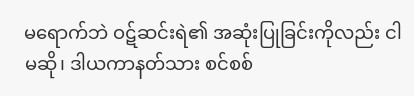မရောက်ဘဲ ဝဋ်ဆင်းရဲ၏ အဆုံးပြုခြင်းကိုလည်း ငါမဆို၊ ဒါယကာနတ်သား စင်စစ်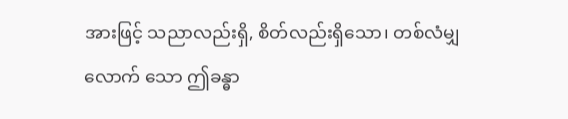အားဖြင့် သညာလည်းရှိ, စိတ်လည်းရှိသော၊ တစ်လံမျှလောက် သော ဤခန္ဓာ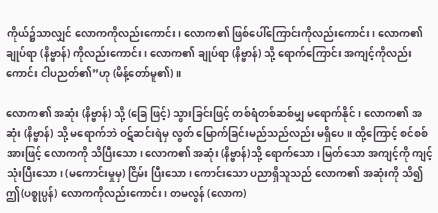ကိုယ်၌သာလျှင် လောကကိုလည်းကောင်း၊ လောက၏ ဖြစ်ပေါ်ကြောင်းကိုလည်းကောင်း၊ လောက၏ချုပ်ရာ (နိဗ္ဗာန်) ကိုလည်းကောင်း၊ လောက၏ ချုပ်ရာ (နိဗ္ဗာန်) သို့ ရောက်ကြောင်း အကျင့်ကိုလည်းကောင်း ငါပညတ်၏”ဟု (မိန့်တော်မူ၏)။

လောက၏ အဆုံး (နိဗ္ဗာန်) သို့ (ခြေ ဖြင့်) သွားခြင်းဖြင့် တစ်ရံတစ်ဆစ်မျှ မရောက်နိုင်၊ လောက၏ အဆုံး (နိဗ္ဗာန်) သို့ မရောက်ဘဲ ဝဋ်ဆင်းရဲမှ လွတ် မြောက်ခြင်းမည်သည်လည်း မရှိပေ။ ထို့ကြောင့် စင်စစ်အားဖြင့် လောကကို သိပြီးသော၊ လောက၏ အဆုံး (နိဗ္ဗာန်)သို့ ရောက်သော၊ မြတ်သော အကျင့်ကို ကျင့်သုံးပြီးသော၊ (မကောင်းမှုမှ) ငြိမ်း ပြီးသော၊ ကောင်းသော ပညာရှိသူသည် လောက၏ အဆုံးကို သိ၍ ဤ(ပစ္စုပ္ပန်) လောကကိုလည်းကောင်း၊ တမလွန် (လောက)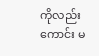ကိုလည်းကောင်း မ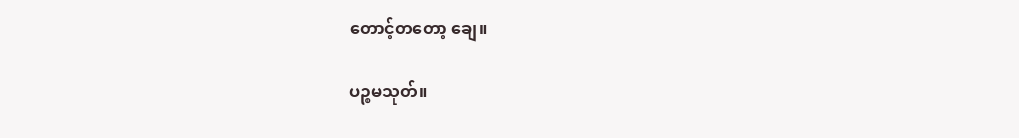တောင့်တတော့ ချေ။

ပဉ္စမသုတ်။